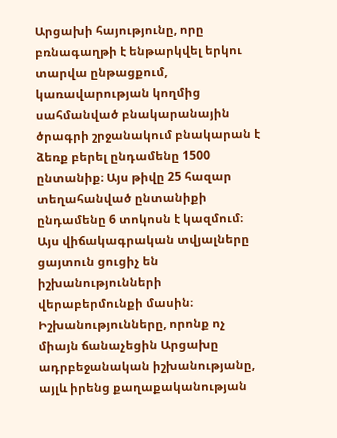Արցախի հայությունը, որը բռնագաղթի է ենթարկվել երկու տարվա ընթացքում, կառավարության կողմից սահմանված բնակարանային ծրագրի շրջանակում բնակարան է ձեռք բերել ընդամենը 1500 ընտանիք։ Այս թիվը 25 հազար տեղահանված ընտանիքի ընդամենը 6 տոկոսն է կազմում։
Այս վիճակագրական տվյալները ցայտուն ցուցիչ են իշխանությունների վերաբերմունքի մասին։ Իշխանությունները, որոնք ոչ միայն ճանաչեցին Արցախը ադրբեջանական իշխանությանը, այլև իրենց քաղաքականության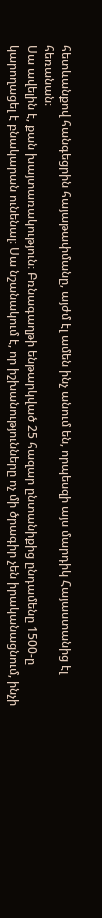հետևանքով հանգեցրին հայաթափմանը, այժմ էլ ամեն ինչ անում են, որպեսզի այս մարդիկ Հայաստանից էլ հեռանան։
Սա ավելին է, քան խայտառակություն։ Բռնագաղթի ենթարկված 25 հազար ընտանիքից ընդամենը 1500-ը կարողացել է բնակարան ունենալ։ Սա նշանակում է, որ իշխանությունները ոչ մի ծրագիր չեն իրականացնում, ինչի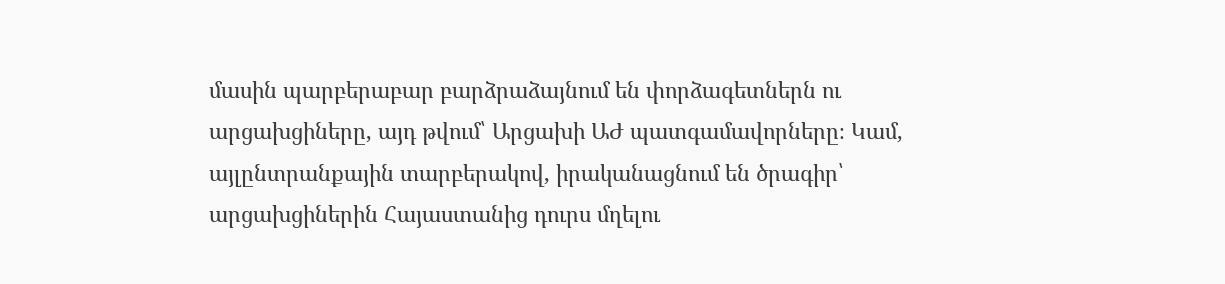մասին պարբերաբար բարձրաձայնում են փորձագետներն ու արցախցիները, այդ թվում՝ Արցախի ԱԺ պատգամավորները։ Կամ, այլընտրանքային տարբերակով, իրականացնում են ծրագիր՝ արցախցիներին Հայաստանից դուրս մղելու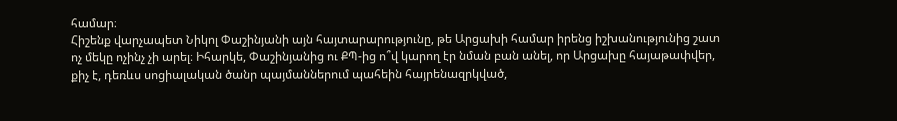համար։
Հիշենք վարչապետ Նիկոլ Փաշինյանի այն հայտարարությունը, թե Արցախի համար իրենց իշխանությունից շատ ոչ մեկը ոչինչ չի արել։ Իհարկե, Փաշինյանից ու ՔՊ-ից ո՞վ կարող էր նման բան անել, որ Արցախը հայաթափվեր, քիչ է, դեռևս սոցիալական ծանր պայմաններում պահեին հայրենազրկված,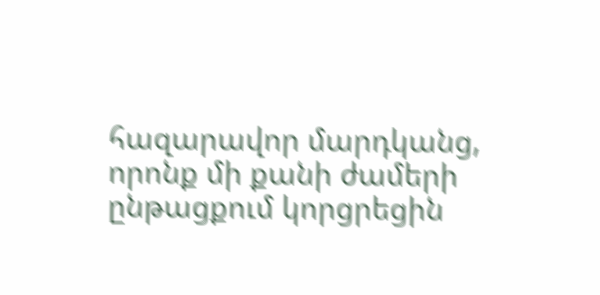հազարավոր մարդկանց, որոնք մի քանի ժամերի ընթացքում կորցրեցին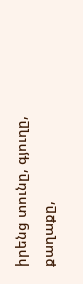իրենց տունը, գյուղը, քաղաքը,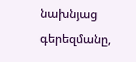նախնյաց գերեզմանը,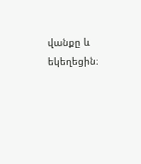վանքը և եկեղեցին։